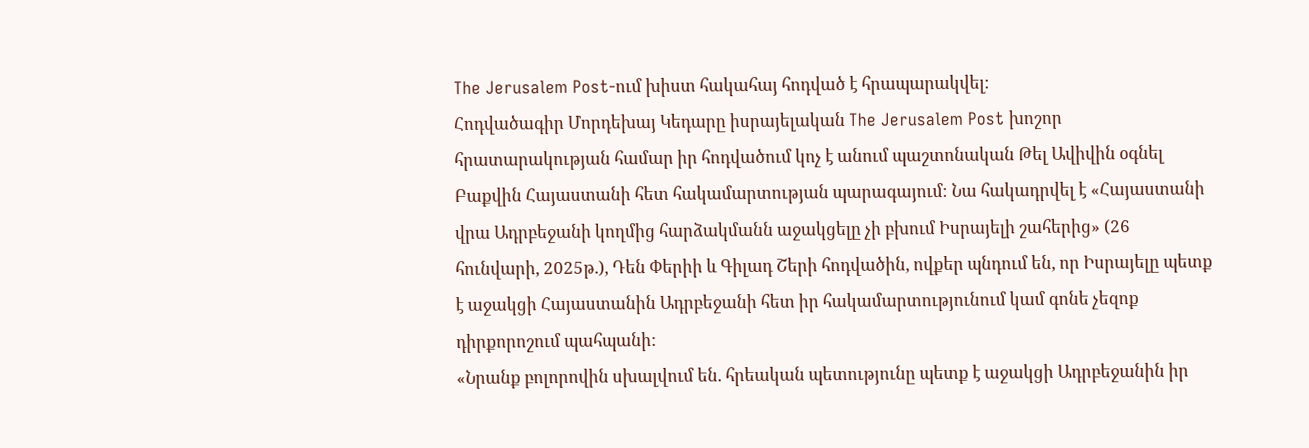The Jerusalem Post-ում խիստ հակահայ հոդված է հրապարակվել։
Հոդվածագիր Մորդեխայ Կեդարը իսրայելական The Jerusalem Post խոշոր հրատարակության համար իր հոդվածում կոչ է անում պաշտոնական Թել Ավիվին օգնել Բաքվին Հայաստանի հետ հակամարտության պարագայում։ Նա հակադրվել է «Հայաստանի վրա Ադրբեջանի կողմից հարձակմանն աջակցելը չի բխում Իսրայելի շահերից» (26 հունվարի, 2025թ.), Դեն Փերիի և Գիլադ Շերի հոդվածին, ովքեր պնդում են, որ Իսրայելը պետք է աջակցի Հայաստանին Ադրբեջանի հետ իր հակամարտությունում կամ գոնե չեզոք դիրքորոշում պահպանի:
«Նրանք բոլորովին սխալվում են. հրեական պետությունը պետք է աջակցի Ադրբեջանին իր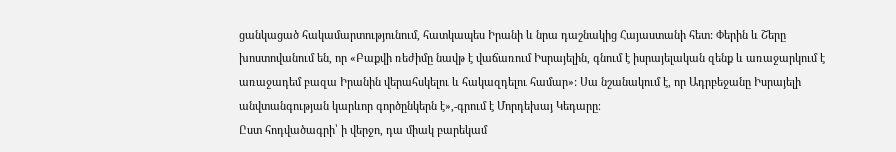ցանկացած հակամարտությունում, հատկապես Իրանի և նրա դաշնակից Հայաստանի հետ: Փերին և Շերը խոստովանում են, որ «Բաքվի ռեժիմը նավթ է վաճառում Իսրայելին, գնում է իսրայելական զենք և առաջարկում է առաջադեմ բազա Իրանին վերահսկելու և հակազդելու համար»: Սա նշանակում է, որ Ադրբեջանը Իսրայելի անվտանգության կարևոր գործընկերն է»,-գրում է Մորդեխայ Կեդարը։
Ըստ հոդվածագրի՝ ի վերջո, դա միակ բարեկամ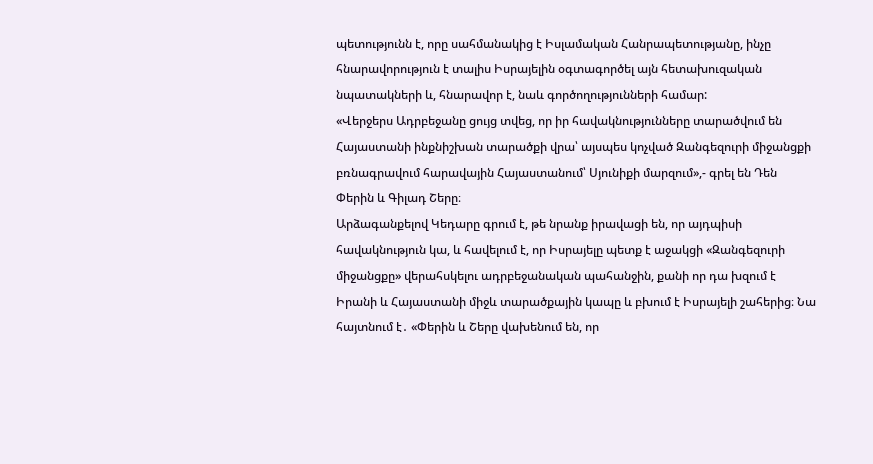պետությունն է, որը սահմանակից է Իսլամական Հանրապետությանը, ինչը հնարավորություն է տալիս Իսրայելին օգտագործել այն հետախուզական նպատակների և, հնարավոր է, նաև գործողությունների համար:
«Վերջերս Ադրբեջանը ցույց տվեց, որ իր հավակնությունները տարածվում են Հայաստանի ինքնիշխան տարածքի վրա՝ այսպես կոչված Զանգեզուրի միջանցքի բռնագրավում հարավային Հայաստանում՝ Սյունիքի մարզում»,- գրել են Դեն Փերին և Գիլադ Շերը։
Արձագանքելով Կեդարը գրում է, թե նրանք իրավացի են, որ այդպիսի հավակնություն կա, և հավելում է, որ Իսրայելը պետք է աջակցի «Զանգեզուրի միջանցքը» վերահսկելու ադրբեջանական պահանջին, քանի որ դա խզում է Իրանի և Հայաստանի միջև տարածքային կապը և բխում է Իսրայելի շահերից։ Նա հայտնում է․ «Փերին և Շերը վախենում են, որ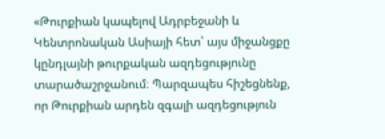«Թուրքիան կապելով Ադրբեջանի և Կենտրոնական Ասիայի հետ՝ այս միջանցքը կընդլայնի թուրքական ազդեցությունը տարածաշրջանում։ Պարզապես հիշեցնենք, որ Թուրքիան արդեն զգալի ազդեցություն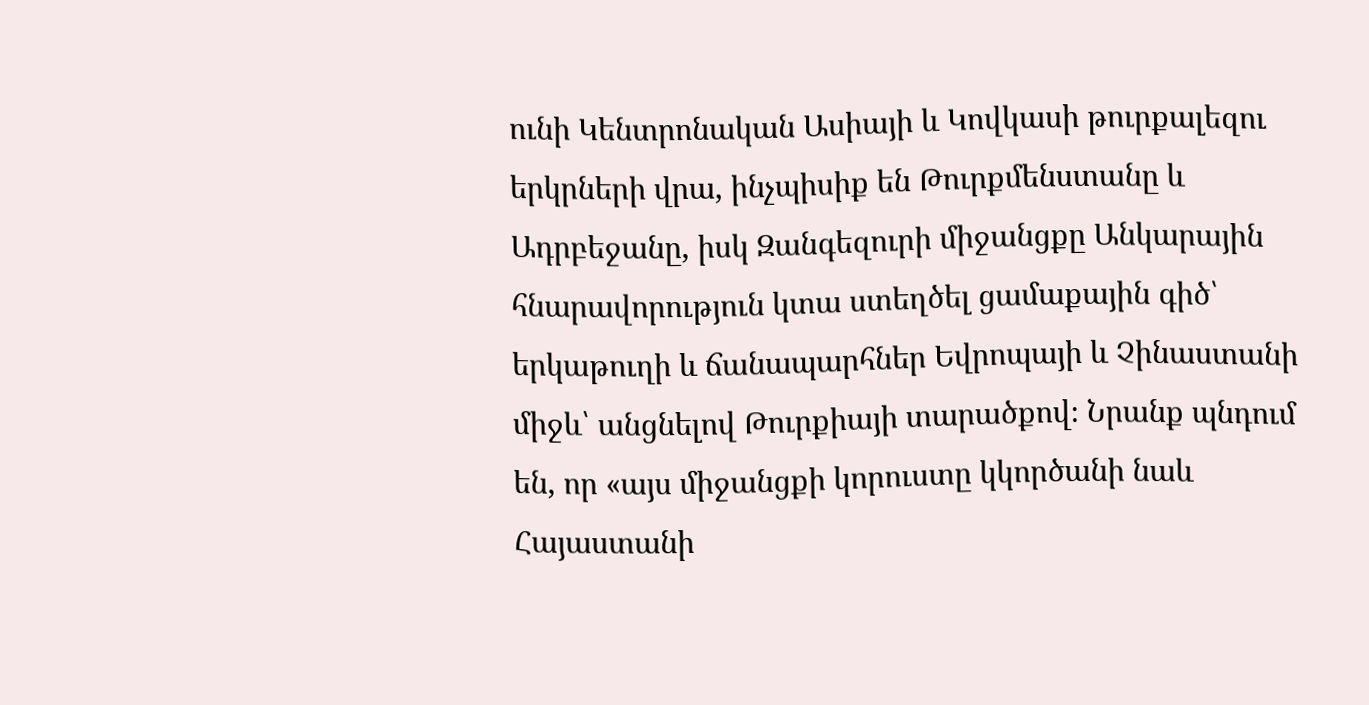ունի Կենտրոնական Ասիայի և Կովկասի թուրքալեզու երկրների վրա, ինչպիսիք են Թուրքմենստանը և Ադրբեջանը, իսկ Զանգեզուրի միջանցքը Անկարային հնարավորություն կտա ստեղծել ցամաքային գիծ՝ երկաթուղի և ճանապարհներ Եվրոպայի և Չինաստանի միջև՝ անցնելով Թուրքիայի տարածքով։ Նրանք պնդում են, որ «այս միջանցքի կորուստը կկործանի նաև Հայաստանի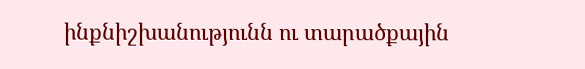ինքնիշխանությունն ու տարածքային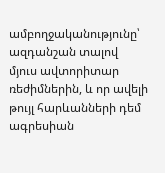ամբողջականությունը՝ ազդանշան տալով մյուս ավտորիտար ռեժիմներին, և որ ավելի թույլ հարևանների դեմ ագրեսիան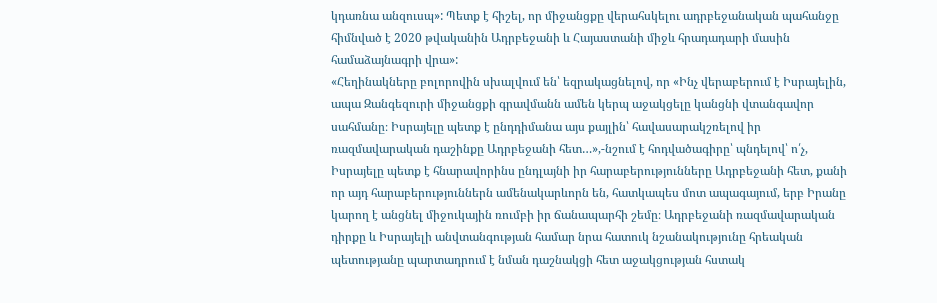կդառնա անզուսպ»: Պետք է հիշել, որ միջանցքը վերահսկելու ադրբեջանական պահանջը հիմնված է 2020 թվականին Ադրբեջանի և Հայաստանի միջև հրադադարի մասին համաձայնագրի վրա»:
«Հեղինակները բոլորովին սխալվում են՝ եզրակացնելով, որ «Ինչ վերաբերում է Իսրայելին, ապա Զանգեզուրի միջանցքի գրավմանն ամեն կերպ աջակցելը կանցնի վտանգավոր սահմանը։ Իսրայելը պետք է ընդդիմանա այս քայլին՝ հավասարակշռելով իր ռազմավարական դաշինքը Ադրբեջանի հետ…»,-նշում է հոդվածագիրը՝ պնդելով՝ ո՛չ, Իսրայելը պետք է հնարավորինս ընդլայնի իր հարաբերությունները Ադրբեջանի հետ, քանի որ այդ հարաբերություններն ամենակարևորն են, հատկապես մոտ ապագայում, երբ Իրանը կարող է անցնել միջուկային ռումբի իր ճանապարհի շեմը։ Ադրբեջանի ռազմավարական դիրքը և Իսրայելի անվտանգության համար նրա հատուկ նշանակությունը հրեական պետությանը պարտադրում է նման դաշնակցի հետ աջակցության հստակ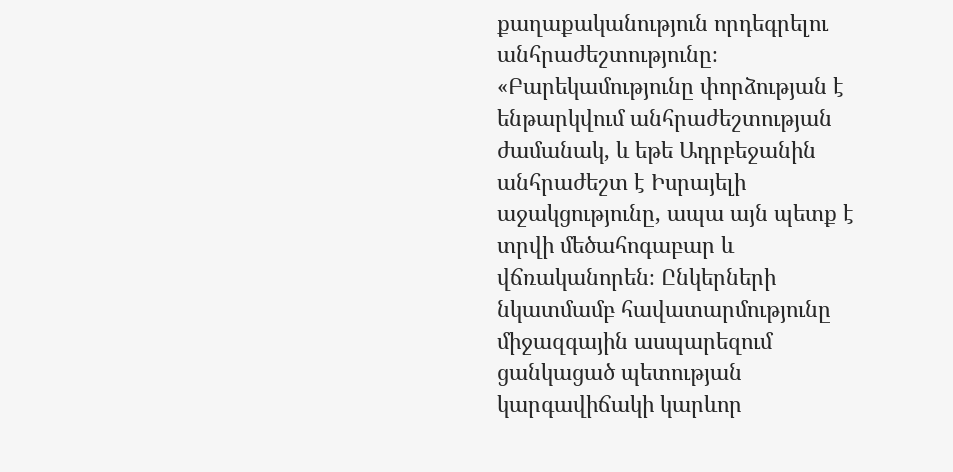քաղաքականություն որդեգրելու անհրաժեշտությունը։
«Բարեկամությունը փորձության է ենթարկվում անհրաժեշտության ժամանակ, և եթե Ադրբեջանին անհրաժեշտ է Իսրայելի աջակցությունը, ապա այն պետք է տրվի մեծահոգաբար և վճռականորեն։ Ընկերների նկատմամբ հավատարմությունը միջազգային ասպարեզում ցանկացած պետության կարգավիճակի կարևոր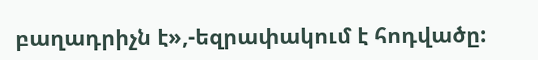բաղադրիչն է»,-եզրափակում է հոդվածը: